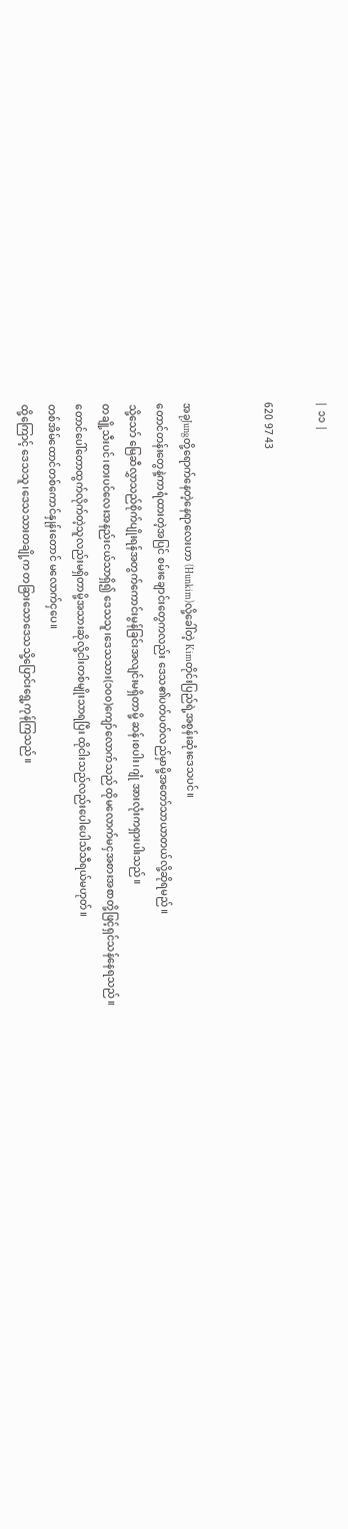| ၁၁ |

620 97 43


အခုJungတို့ရောက်နေတဲ့နေရာလေးဟာ (Hunkim)လို့ခေါ်တဲ့ Kimတိုင်းပြည်ရဲ့အစွန်းဆုံးဒေသပင်။
တောင်တန်းတွေနဲ့ကာရံထားတဲ့အပြင် စမ်းချောင်းတွေကလည်း ဒေသ၏ပတ်ပတ်လည်မှာမို့အတော်သာယာတယ်လို့ဆိုရမည်။
သို့သော် မြေဆီလွှာသည်စိုက်ပျိုးရန်အတွက်ကောင်းမွန်ခြင်းအလျင်းမရှိတာမို့ ဆန်၊စပါး၊ဂျုံ အားလုံးကရှားပါးသည်။
တချို့သီးပင်၊စားပင်လေးအနည်းငယ်သာရှိ၍ ဒေသသူ၊‌ဒေသသား‌(၁၀၀)ကျော်လောက်သည် ထိုမလောက်မငှအစားအစာတို့ဖြင့်ရှင်သန်နေရသည်။
တောင်ပေါ်တောထွက်လိုက်တဲ့သူလည်းမရှိတာမို့အသားဆိုလို့ငါးတစ်မျိုးသာရပြီး ထိုငါးသည်လည်းပေါပေါသီသီရယ်မဟုတ်။
တစ်အိမ်ထောင်တစ်ကောင်နှုန်းတောင် မလောက်ငှပေ။
ထို့ကြောင့် ဒေသသူ၊ဒေသသားတချို့က တခြားသောဒေသသို့ပြောင်း‌ရွေ့ကုန်ကြသည်။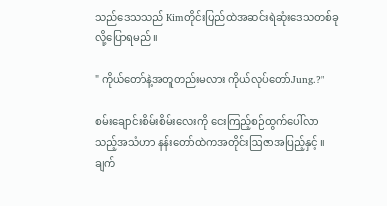သည်ဒေသသည် Kimတိုင်းပြည်ထဲအဆင်းရဲဆုံးဒေသတစ်ခုလို့ပြောရမည်။

" ကိုယ်တော်နဲ့အတူတည်းမလား ကိုယ်လုပ်တော်Jung.?"

စမ်းချောင်းစိမ်းစိမ်းလေးကို ငေးကြည့်စဉ်ထွက်ပေါ်လာသည့်အသံဟာ နန်းတော်ထဲကအတိုင်းဩဇာအပြည့်နှင့် ။
ချက်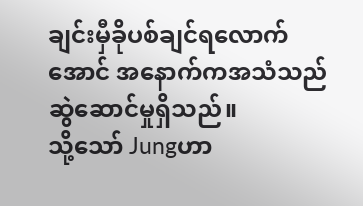ချင်းမှီခိုပစ်ချင်ရလောက်အောင် အနောက်ကအသံသည်ဆွဲဆောင်မှုရှိသည်။
သို့သော် Jungဟာ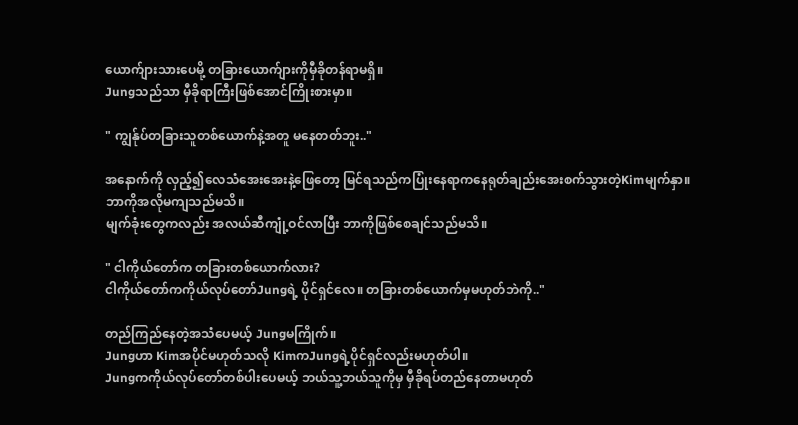ယောက်ျားသားပေမို့ တခြားယောက်ျားကိုမှီခိုတန်ရာမရှိ။
Jungသည်သာ မှီခိုရာကြီးဖြစ်အောင်ကြိုးစားမှာ။

" ကျွန်ုပ်တခြားသူတစ်ယောက်နဲ့အတူ မနေတတ်ဘူး.."

အ‌နောက်ကို လှည့်၍လေသံအေးအေးနဲ့ဖြေတော့ မြင်ရသည်ကပြုံးနေရာကနေရုတ်ချည်းအေးစက်သွားတဲ့Kimမျက်နှာ။
ဘာကိုအလိုမကျသည်မသိ။
မျက်ခုံးတွေကလည်း အလယ်ဆီကျုံ့ဝင်လာပြီး ဘာကိုဖြစ်စေချင်သည်မသိ။

" ငါကိုယ်တော်က တခြားတစ်ယောက်လား?
ငါကိုယ်တော်ကကိုယ်လုပ်တော်Jungရဲ့ ပိုင်ရှင်လေ။ တခြားတစ်ယောက်မှမဟုတ်ဘဲကို.."

တည်ကြည်နေတဲ့အသံပေမယ့် Jungမကြိုက်။
Jungဟာ Kimအပိုင်မဟုတ်သလို KimကJungရဲ့ပိုင်ရှင်လည်းမဟုတ်ပါ။
Jungကကိုယ်လုပ်တော်တစ်ပါးပေမယ့် ဘယ်သူ့ဘယ်သူကိုမှ မှီခိုရပ်တည်နေတာမဟုတ်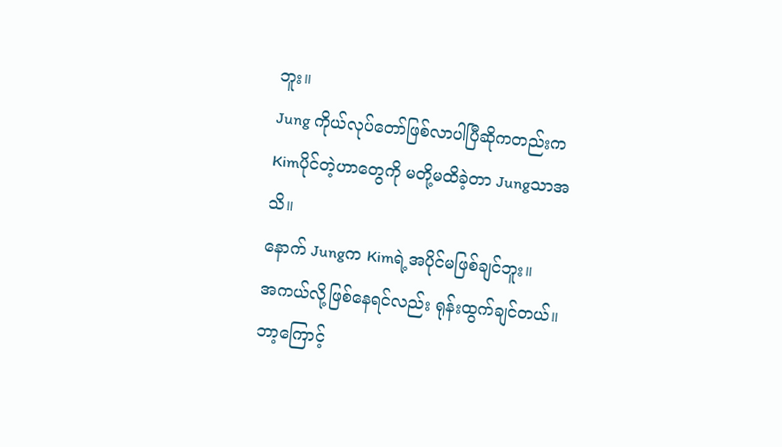ဘူး။
Jung ကိုယ်လုပ်တော်ဖြစ်လာပါပြီဆိုကတည်းကKimပိုင်တဲ့ဟာတွေကို မတို့မထိခဲ့တာ Jungသာအသိ။
နောက် Jungက Kimရဲ့အပိုင်မဖြစ်ချင်ဘူး။
အကယ်လို့ဖြစ်နေရင်လည်း ရုန်းထွက်ချင်တယ်။
ဘာ့ကြောင့်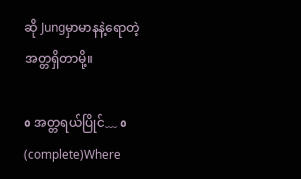ဆို Jungမှာမာနနဲ့ရောတဲ့ အတ္တရှိတာမို့။

٥ အတ္တရယ်ပြိုင်﹏ ٥ (complete)Where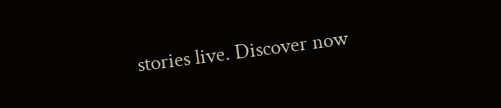stories live. Discover now